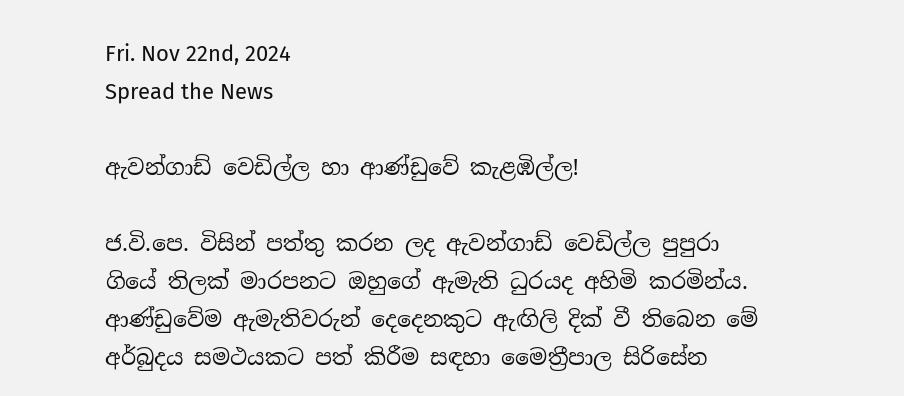Fri. Nov 22nd, 2024
Spread the News

ඇවන්ගාඩ් වෙඩිල්ල හා ආණ්‌ඩුවේ කැළඹිල්ල!

ජ.වි.පෙ. විසින් පත්තු කරන ලද ඇවන්ගාඩ් වෙඩිල්ල පුපුරා ගියේ තිලක්‌ මාරපනට ඔහුගේ ඇමැති ධුරයද අහිමි කරමින්ය. ආණ්‌ඩුවේම ඇමැතිවරුන් දෙදෙනකුට ඇඟිලි දික්‌ වී තිබෙන මේ අර්බුදය සමථයකට පත් කිරීම සඳහා මෛත්‍රීපාල සිරිසේන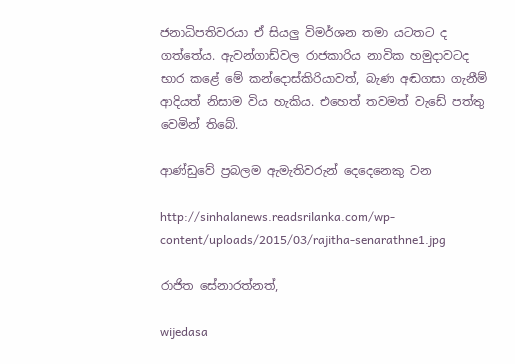ජනාධිපතිවරයා ඒ සියලු විමර්ශන තමා යටතට ද ගත්තේය. ඇවන්ගාඩ්වල රාජකාරිය නාවික හමුදාවටද භාර කළේ මේ කන්දොස්‌කිරියාවත්, බැණ අඬගසා ගැනීම් ආදියත් නිසාම විය හැකිය. එහෙත් තවමත් වැඩේ පත්තු වෙමින් තිබේ.

ආණ්‌ඩුවේ ප්‍රබලම ඇමැතිවරුන් දෙදෙනෙකු වන

http://sinhalanews.readsrilanka.com/wp-content/uploads/2015/03/rajitha-senarathne1.jpg

රාජිත සේනාරත්නත්,

wijedasa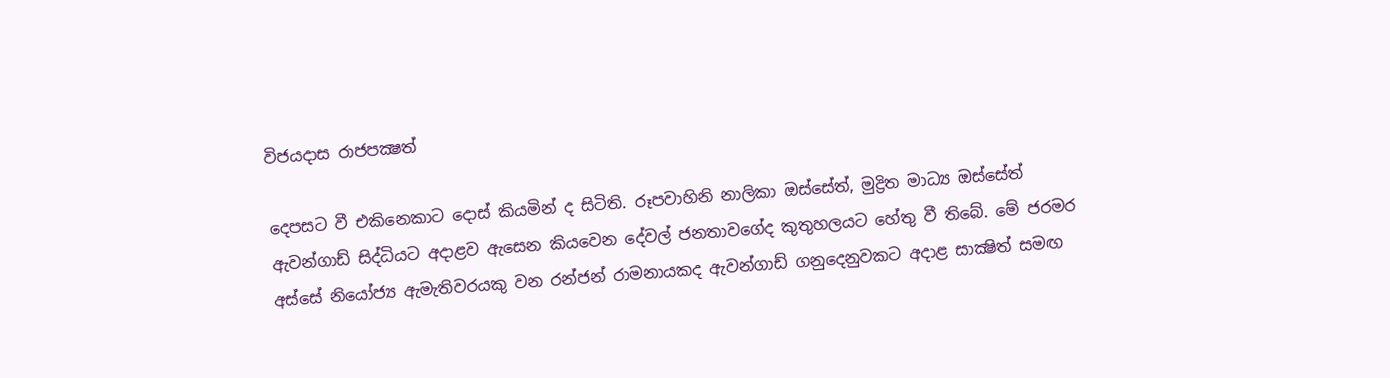විජයදාස රාජපක්‍ෂත්

දෙපසට වී එකිනෙකාට දොස්‌ කියමින් ද සිටිති. රූපවාහිනි නාලිකා ඔස්‌සේත්, මුද්‍රිත මාධ්‍ය ඔස්‌සේත් ඇවන්ගාඩ් සිද්ධියට අදාළව ඇසෙන කියවෙන දේවල් ජනතාවගේද කුතුහලයට හේතු වී තිබේ. මේ ජරමර අස්‌සේ නියෝජ්‍ය ඇමැතිවරයකු වන රන්ජන් රාමනායකද ඇවන්ගාඩ් ගනුදෙනුවකට අදාළ සාක්‍ෂිත් සමඟ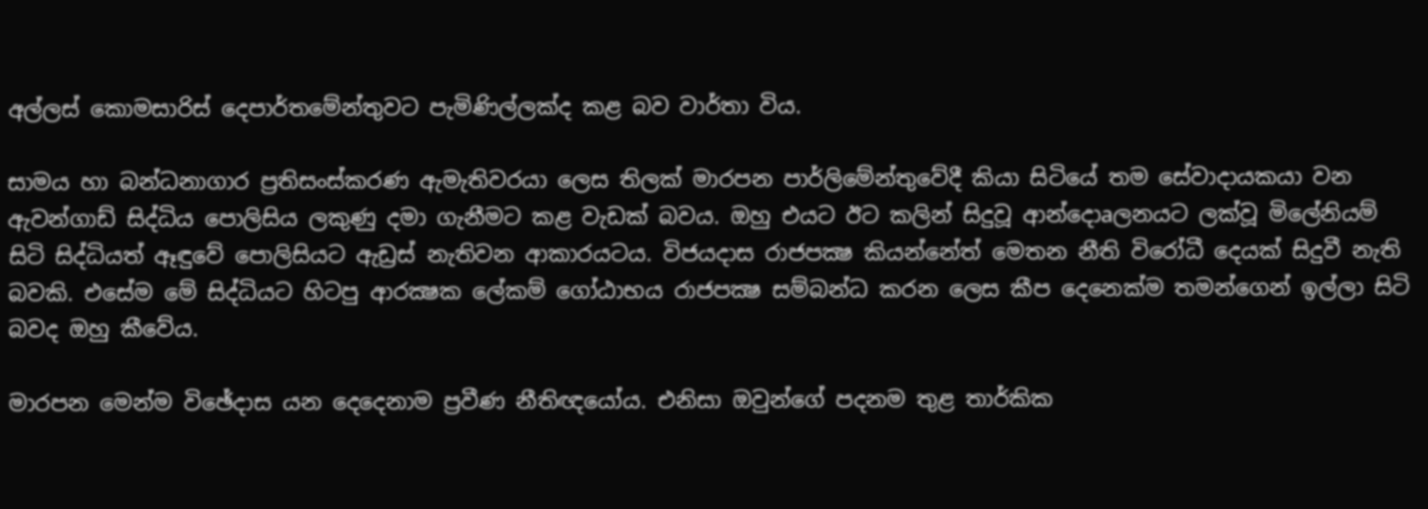අල්ලස්‌ කොමසාරිස්‌ දෙපාර්තමේන්තුවට පැමිණිල්ලක්‌ද කළ බව වාර්තා විය.

සාමය හා බන්ධනාගාර ප්‍රතිසංස්‌කරණ ඇමැතිවරයා ලෙස තිලක්‌ මාරපන පාර්ලිමේන්තුවේදී කියා සිටියේ තම සේවාදායකයා වන ඇවන්ගාඩ් සිද්ධිය පොලිසිය ලකුණු දමා ගැනීමට කළ වැඩක්‌ බවය. ඔහු එයට ඊට කලින් සිදුවූ ආන්දොaලනයට ලක්‌වූ මිලේනියම් සිටි සිද්ධියත් ඈඳුවේ පොලිසියට ඇඩ්‍රස්‌ නැතිවන ආකාරයටය. විජයදාස රාජපක්‍ෂ කියන්නේත් මෙතන නීති විරෝධී දෙයක්‌ සිදුවී නැති බවකි. එසේම මේ සිද්ධියට හිටපු ආරක්‍ෂක ලේකම් ගෝඨාභය රාජපක්‍ෂ සම්බන්ධ කරන ලෙස කීප දෙනෙක්‌ම තමන්ගෙන් ඉල්ලා සිටි බවද ඔහු කීවේය.

මාරපන මෙන්ම විඡේදාස යන දෙදෙනාම ප්‍රවීණ නීතිඥයෝය. එනිසා ඔවුන්ගේ පදනම තුළ තාර්කික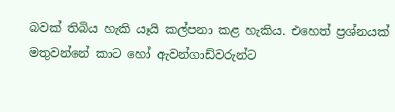බවක්‌ තිබිය හැකි යෑයි කල්පනා කළ හැකිය. එහෙත් ප්‍රශ්නයක්‌ මතුවන්නේ කාට හෝ ඇවන්ගාඩ්වරුන්ට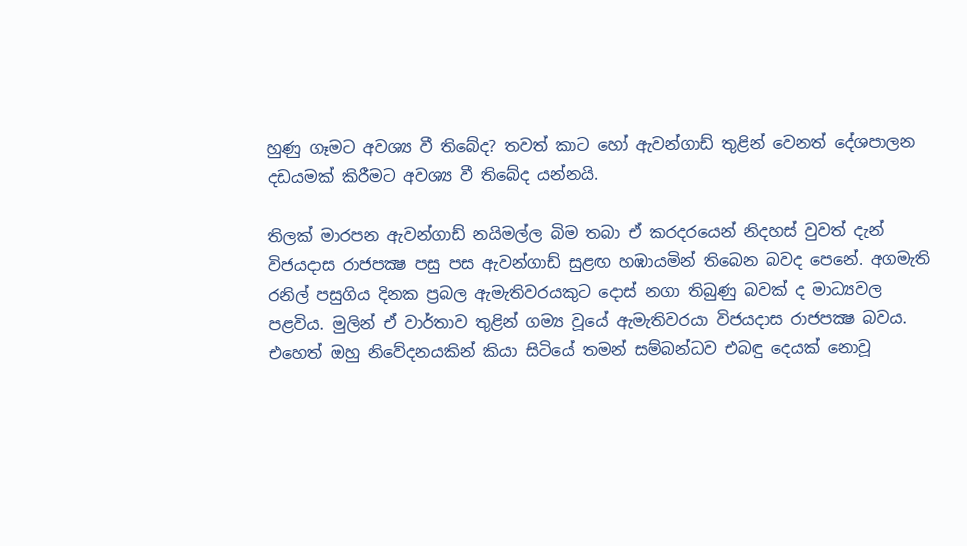හුණු ගෑමට අවශ්‍ය වී තිබේද? තවත් කාට හෝ ඇවන්ගාඩ් තුළින් වෙනත් දේශපාලන දඩයමක්‌ කිරීමට අවශ්‍ය වී තිබේද යන්නයි.

තිලක්‌ මාරපන ඇවන්ගාඩ් නයිමල්ල බිම තබා ඒ කරදරයෙන් නිදහස්‌ වුවත් දැන් විජයදාස රාජපක්‍ෂ පසු පස ඇවන්ගාඩ් සුළඟ හඹායමින් තිබෙන බවද පෙනේ. අගමැති රනිල් පසුගිය දිනක ප්‍රබල ඇමැතිවරයකුට දොස්‌ නගා තිබුණු බවක්‌ ද මාධ්‍යවල පළවිය. මුලින් ඒ වාර්තාව තුළින් ගම්‍ය වූයේ ඇමැතිවරයා විජයදාස රාජපක්‍ෂ බවය. එහෙත් ඔහු නිවේදනයකින් කියා සිටියේ තමන් සම්බන්ධව එබඳු දෙයක්‌ නොවූ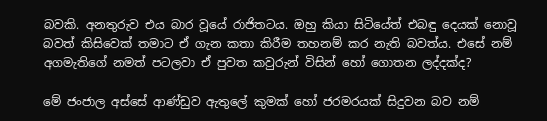බවකි. අනතුරුව එය බාර වූයේ රාජිතටය. ඔහු කියා සිටියේත් එබඳු දෙයක්‌ නොවූ බවත් කිසිවෙක්‌ තමාට ඒ ගැන කතා කිරීම තහනම් කර නැති බවත්ය. එසේ නම් අගමැතිගේ නමත් පටලවා ඒ පුවත කවුරුන් විසින් හෝ ගොතන ලද්දක්‌ද?

මේ ජංජාල අස්‌සේ ආණ්‌ඩුව ඇතුලේ කුමක්‌ හෝ ජරමරයක්‌ සිදුවන බව නම්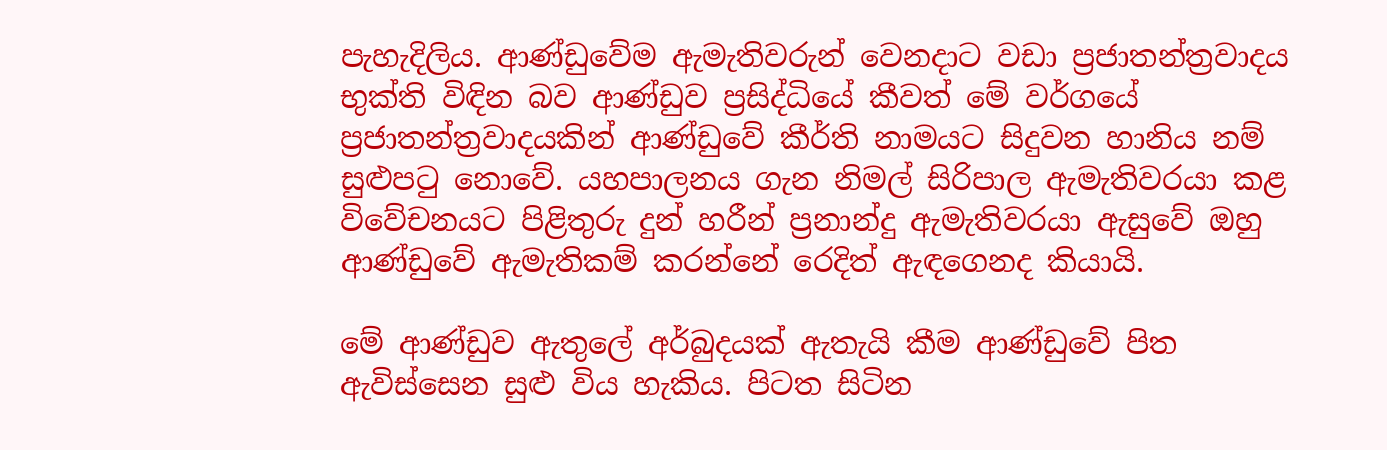පැහැදිලිය. ආණ්‌ඩුවේම ඇමැතිවරුන් වෙනදාට වඩා ප්‍රජාතන්ත්‍රවාදය භුක්‌ති විඳින බව ආණ්‌ඩුව ප්‍රසිද්ධියේ කීවත් මේ වර්ගයේ ප්‍රජාතන්ත්‍රවාදයකින් ආණ්‌ඩුවේ කීර්ති නාමයට සිදුවන හානිය නම් සුළුපටු නොවේ. යහපාලනය ගැන නිමල් සිරිපාල ඇමැතිවරයා කළ විවේචනයට පිළිතුරු දුන් හරීන් ප්‍රනාන්දු ඇමැතිවරයා ඇසුවේ ඔහු ආණ්‌ඩුවේ ඇමැතිකම් කරන්නේ රෙදිත් ඇඳගෙනද කියායි.

මේ ආණ්‌ඩුව ඇතුලේ අර්බුදයක්‌ ඇතැයි කීම ආණ්‌ඩුවේ පිත ඇවිස්‌සෙන සුළු විය හැකිය. පිටත සිටින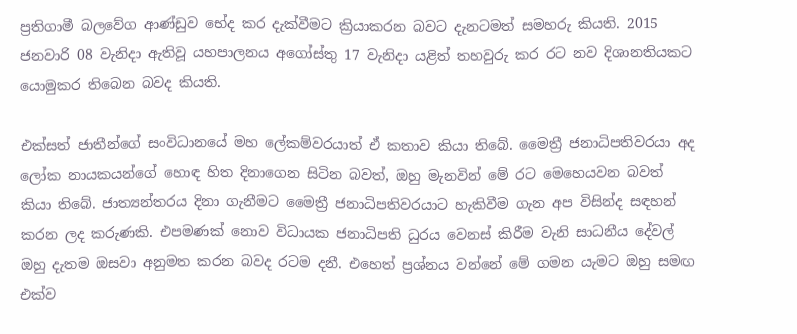ප්‍රතිගාමී බලවේග ආණ්‌ඩුව භේද කර දැක්‌වීමට ක්‍රියාකරන බවට දැනටමත් සමහරු කියති. 2015 ජනවාරි 08 වැනිදා ඇතිවූ යහපාලනය අගෝස්‌තු 17 වැනිදා යළිත් තහවුරු කර රට නව දිශානතියකට යොමුකර තිබෙන බවද කියති.

එක්‌සත් ජාතීන්ගේ සංවිධානයේ මහ ලේකම්වරයාත් ඒ කතාව කියා තිබේ. මෛත්‍රී ජනාධිපතිවරයා අද ලෝක නායකයන්ගේ හොඳ හිත දිනාගෙන සිටින බවත්, ඔහු මැනවින් මේ රට මෙහෙයවන බවත් කියා තිබේ. ජාත්‍යන්තරය දිනා ගැනීමට මෛත්‍රී ජනාධිපතිවරයාට හැකිවීම ගැන අප විසින්ද සඳහන් කරන ලද කරුණකි. එපමණක්‌ නොව විධායක ජනාධිපති ධුරය වෙනස්‌ කිරීම වැනි සාධනීය දේවල් ඔහු දැතම ඔසවා අනුමත කරන බවද රටම දනී. එහෙත් ප්‍රශ්නය වන්නේ මේ ගමන යැමට ඔහු සමඟ එක්‌ව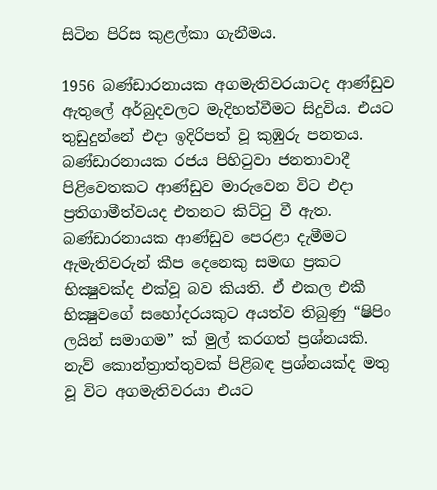සිටින පිරිස කුළල්කා ගැනීමය.

1956 බණ්‌ඩාරනායක අගමැතිවරයාටද ආණ්‌ඩුව ඇතුලේ අර්බුදවලට මැදිහත්වීමට සිදුවිය. එයට තුඩුදුන්නේ එදා ඉදිරිපත් වූ කුඹුරු පනතය. බණ්‌ඩාරනායක රජය පිහිටුවා ජනතාවාදී පිළිවෙතකට ආණ්‌ඩුව මාරුවෙන විට එදා ප්‍රතිගාමීත්වයද එතනට කිට්‌ටු වී ඇත. බණ්‌ඩාරනායක ආණ්‌ඩුව පෙරළා දැමීමට ඇමැතිවරුන් කීප දෙනෙකු සමඟ ප්‍රකට භික්‍ෂුවක්‌ද එක්‌වූ බව කියති. ඒ එකල එකී භික්‍ෂුවගේ සහෝදරයකුට අයත්ව තිබුණු “ෂිපිං ලයින් සමාගම” ක්‌ මුල් කරගත් ප්‍රශ්නයකි. නැව් කොන්ත්‍රාත්තුවක්‌ පිළිබඳ ප්‍රශ්නයක්‌ද මතු වූ විට අගමැතිවරයා එයට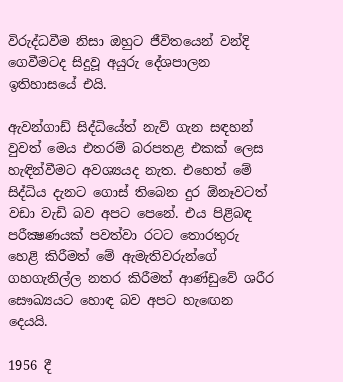විරුද්ධවීම නිසා ඔහුට ජීවිතයෙන් වන්දි ගෙවීමටද සිදුවූ අයුරු දේශපාලන ඉතිහාසයේ එයි.

ඇවන්ගාඩ් සිද්ධියේත් නැව් ගැන සඳහන් වුවත් මෙය එතරම් බරපතළ එකක්‌ ලෙස හැඳින්වීමට අවශ්‍යයද නැත. එහෙත් මේ සිද්ධිය දැනට ගොස්‌ තිබෙන දුර ඕනෑවටත් වඩා වැඩි බව අපට පෙනේ. එය පිළිබඳ පරීක්‍ෂණයක්‌ පවත්වා රටට තොරතුරු හෙළි කිරීමත් මේ ඇමැතිවරුන්ගේ ගහගැනිල්ල නතර කිරීමත් ආණ්‌ඩුවේ ශරීර සෞඛ්‍යයට හොඳ බව අපට හැඟෙන දෙයයි.

1956 දී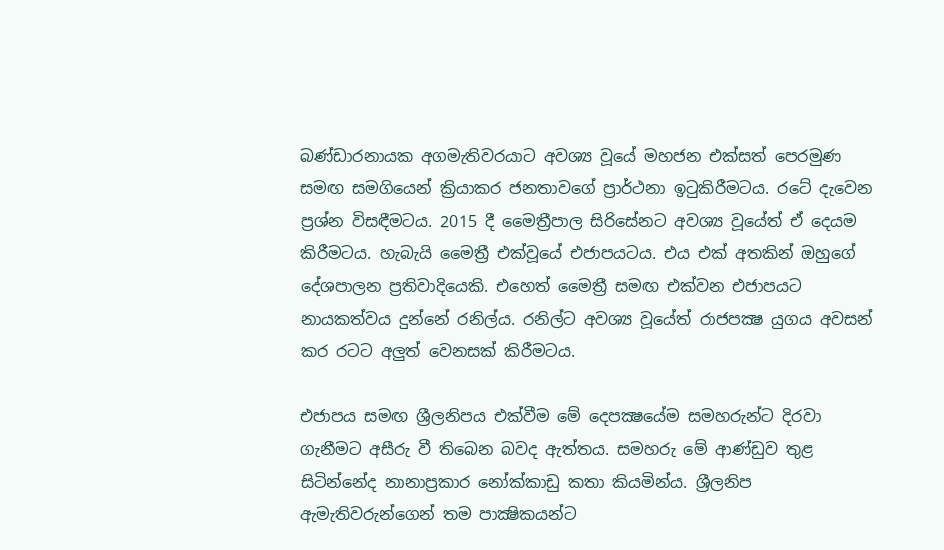බණ්‌ඩාරනායක අගමැතිවරයාට අවශ්‍ය වූයේ මහජන එක්‌සත් පෙරමුණ සමඟ සමගියෙන් ක්‍රියාකර ජනතාවගේ ප්‍රාර්ථනා ඉටුකිරීමටය. රටේ දැවෙන ප්‍රශ්න විසඳීමටය. 2015 දී මෛත්‍රීපාල සිරිසේනට අවශ්‍ය වූයේත් ඒ දෙයම කිරීමටය. හැබැයි මෛත්‍රී එක්‌වූයේ එජාපයටය. එය එක්‌ අතකින් ඔහුගේ දේශපාලන ප්‍රතිවාදියෙකි. එහෙත් මෛත්‍රී සමඟ එක්‌වන එජාපයට නායකත්වය දුන්නේ රනිල්ය. රනිල්ට අවශ්‍ය වූයේත් රාජපක්‍ෂ යුගය අවසන් කර රටට අලුත් වෙනසක්‌ කිරීමටය.

එජාපය සමඟ ශ්‍රීලනිපය එක්‌වීම මේ දෙපක්‍ෂයේම සමහරුන්ට දිරවා ගැනීමට අසීරු වී තිබෙන බවද ඇත්තය. සමහරු මේ ආණ්‌ඩුව තුළ සිටින්නේද නානාප්‍රකාර නෝක්‌කාඩු කතා කියමින්ය. ශ්‍රීලනිප ඇමැතිවරුන්ගෙන් තම පාක්‍ෂිකයන්ට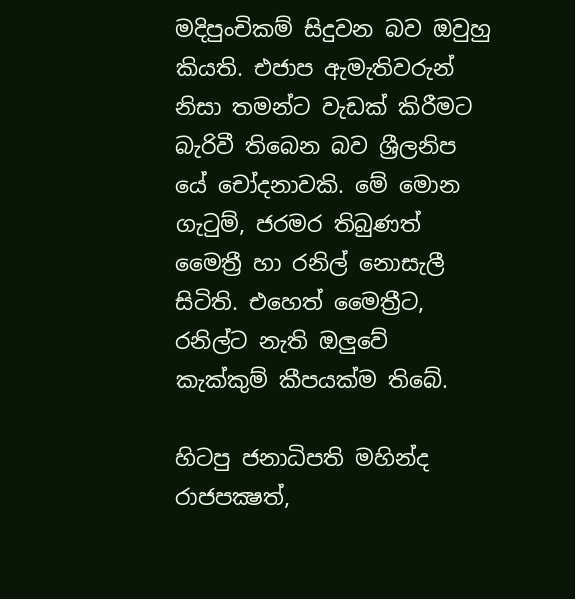මදිපුංචිකම් සිදුවන බව ඔවුහු කියති. එජාප ඇමැතිවරුන් නිසා තමන්ට වැඩක්‌ කිරීමට බැරිවී තිබෙන බව ශ්‍රීලනිප යේ චෝදනාවකි. මේ මොන ගැටුම්, ජරමර තිබුණත් මෛත්‍රී හා රනිල් නොසැලී සිටිති. එහෙත් මෛත්‍රීට, රනිල්ට නැති ඔලුවේ කැක්‌කුම් කීපයක්‌ම තිබේ.

හිටපු ජනාධිපති මහින්ද රාජපක්‍ෂත්,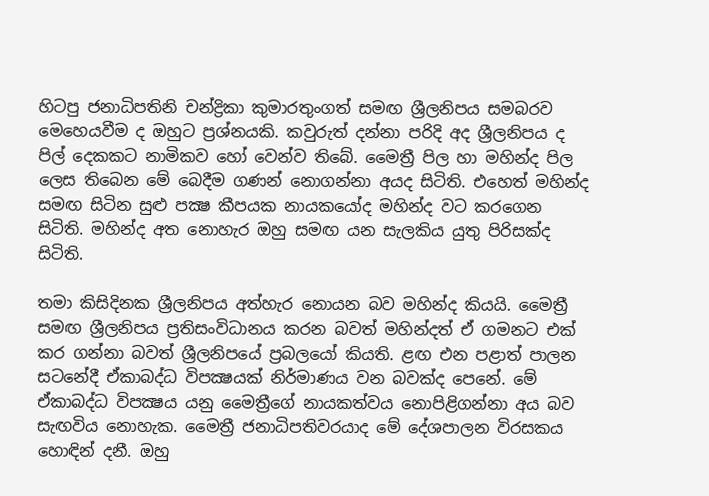හිටපු ජනාධිපතිනි චන්ද්‍රිකා කුමාරතුංගත් සමඟ ශ්‍රීලනිපය සමබරව මෙහෙයවීම ද ඔහුට ප්‍රශ්නයකි. කවුරුත් දන්නා පරිදි අද ශ්‍රීලනිපය ද පිල් දෙකකට නාමිකව හෝ වෙන්ව තිබේ. මෛත්‍රී පිල හා මහින්ද පිල ලෙස තිබෙන මේ බෙදීම ගණන් නොගන්නා අයද සිටිති. එහෙත් මහින්ද සමඟ සිටින සුළු පක්‍ෂ කීපයක නායකයෝද මහින්ද වට කරගෙන සිටිති. මහින්ද අත නොහැර ඔහු සමඟ යන සැලකිය යුතු පිරිසක්‌ද සිටිති.

තමා කිසිදිනක ශ්‍රීලනිපය අත්හැර නොයන බව මහින්ද කියයි. මෛත්‍රී සමඟ ශ්‍රීලනිපය ප්‍රතිසංවිධානය කරන බවත් මහින්දත් ඒ ගමනට එක්‌ කර ගන්නා බවත් ශ්‍රීලනිපයේ ප්‍රබලයෝ කියති. ළඟ එන පළාත් පාලන සටනේදී ඒකාබද්ධ විපක්‍ෂයක්‌ නිර්මාණය වන බවක්‌ද පෙනේ. මේ ඒකාබද්ධ විපක්‍ෂය යනු මෛත්‍රීගේ නායකත්වය නොපිළිගන්නා අය බව සැඟවිය නොහැක. මෛත්‍රී ජනාධිපතිවරයාද මේ දේශපාලන විරසකය හොඳින් දනී. ඔහු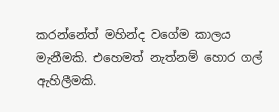කරන්නේත් මහින්ද වගේම කාලය මැනීමකි. එහෙමත් නැත්නම් හොර ගල් ඇහිලීමකි.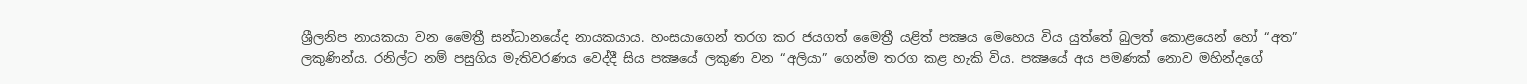ශ්‍රීලනිප නායකයා වන මෛත්‍රී සන්ධානයේද නායකයාය. හංසයාගෙන් තරග කර ජයගත් මෛත්‍රී යළිත් පක්‍ෂය මෙහෙය විය යුත්තේ බුලත් කොළයෙන් හෝ “අත” ලකුණින්ය. රනිල්ට නම් පසුගිය මැතිවරණය වෙද්දී සිය පක්‍ෂයේ ලකුණ වන “අලියා” ගෙන්ම තරග කළ හැකි විය. පක්‍ෂයේ අය පමණක්‌ නොව මහින්දගේ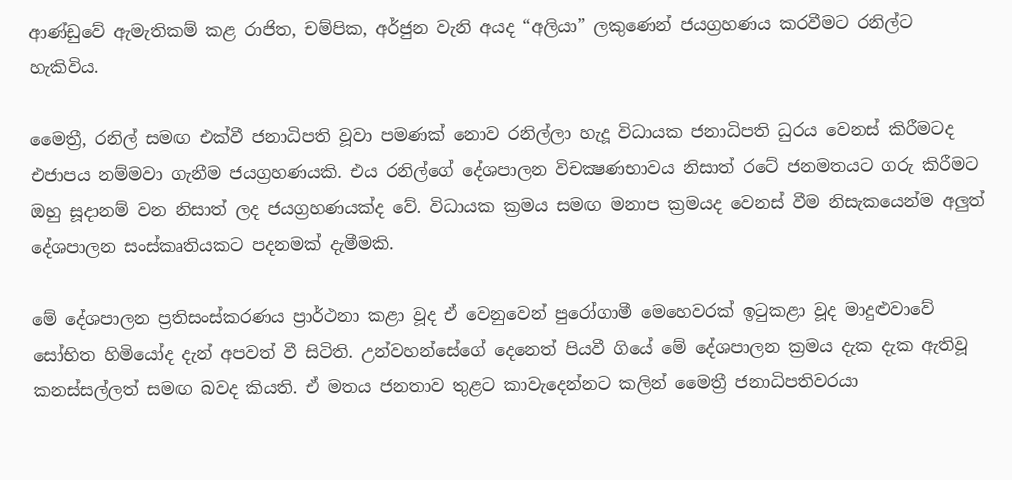ආණ්‌ඩුවේ ඇමැතිකම් කළ රාජිත, චම්පික, අර්ජුන වැනි අයද “අලියා” ලකුණෙන් ජයග්‍රහණය කරවීමට රනිල්ට හැකිවිය.

මෛත්‍රී, රනිල් සමඟ එක්‌වී ජනාධිපති වූවා පමණක්‌ නොව රනිල්ලා හැදූ විධායක ජනාධිපති ධුරය වෙනස්‌ කිරීමටද එජාපය නම්මවා ගැනීම ජයග්‍රහණයකි. එය රනිල්ගේ දේශපාලන විචක්‍ෂණභාවය නිසාත් රටේ ජනමතයට ගරු කිරීමට ඔහු සූදානම් වන නිසාත් ලද ජයග්‍රහණයක්‌ද වේ. විධායක ක්‍රමය සමඟ මනාප ක්‍රමයද වෙනස්‌ වීම නිසැකයෙන්ම අලුත් දේශපාලන සංස්‌කෘතියකට පදනමක්‌ දැමීමකි.

මේ දේශපාලන ප්‍රතිසංස්‌කරණය ප්‍රාර්ථනා කළා වූද ඒ වෙනුවෙන් පුරෝගාමී මෙහෙවරක්‌ ඉටුකළා වූද මාදුළුවාවේ සෝභිත හිමියෝද දැන් අපවත් වී සිටිති. උන්වහන්සේගේ දෙනෙත් පියවී ගියේ මේ දේශපාලන ක්‍රමය දැක දැක ඇතිවූ කනස්‌සල්ලත් සමඟ බවද කියති. ඒ මතය ජනතාව තුළට කාවැදෙන්නට කලින් මෛත්‍රී ජනාධිපතිවරයා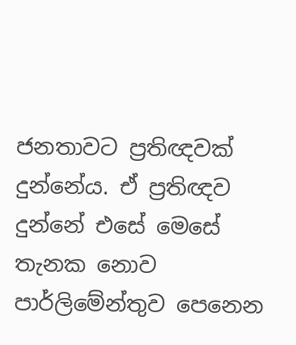ජනතාවට ප්‍රතිඥවක්‌ දුන්නේය. ඒ ප්‍රතිඥව දුන්නේ එසේ මෙසේ තැනක නොව පාර්ලිමේන්තුව පෙනෙන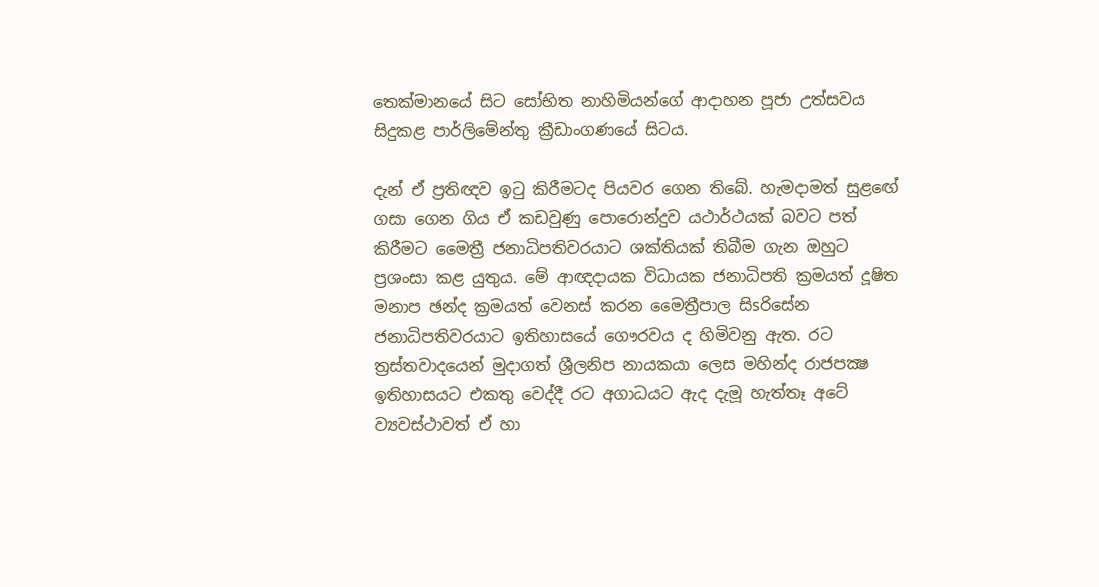තෙක්‌මානයේ සිට සෝභිත නාහිමියන්ගේ ආදාහන පූජා උත්සවය සිදුකළ පාර්ලිමේන්තු ක්‍රීඩාංගණයේ සිටය.

දැන් ඒ ප්‍රතිඥව ඉටු කිරීමටද පියවර ගෙන තිබේ. හැමදාමත් සුළඟේ ගසා ගෙන ගිය ඒ කඩවුණු පොරොන්දුව යථාර්ථයක්‌ බවට පත් කිරීමට මෛත්‍රී ජනාධිපතිවරයාට ශක්‌තියක්‌ තිබීම ගැන ඔහුට ප්‍රශංසා කළ යුතුය. මේ ආඥදායක විධායක ජනාධිපති ක්‍රමයත් දූෂිත මනාප ඡන්ද ක්‍රමයත් වෙනස්‌ කරන මෛත්‍රීපාල සිsරිසේන ජනාධිපතිවරයාට ඉතිහාසයේ ගෞරවය ද හිමිවනු ඇත. රට ත්‍රස්‌තවාදයෙන් මුදාගත් ශ්‍රීලනිප නායකයා ලෙස මහින්ද රාජපක්‍ෂ ඉතිහාසයට එකතු වෙද්දී රට අගාධයට ඇද දැමූ හැත්තෑ අටේ ව්‍යවස්‌ථාවත් ඒ හා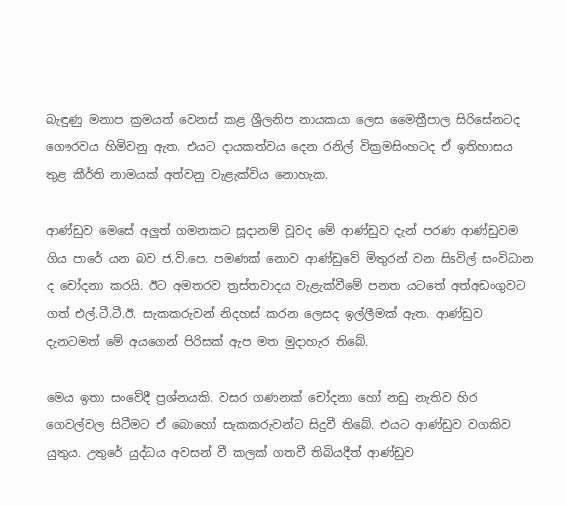බැඳුණු මනාප ක්‍රමයත් වෙනස්‌ කළ ශ්‍රීලනිප නායකයා ලෙස මෛත්‍රීපාල සිරිසේනටද ගෞරවය හිමිවනු ඇත. එයට දායකත්වය දෙන රනිල් වික්‍රමසිංහටද ඒ ඉතිහාසය තුළ කීර්ති නාමයක්‌ අත්වනු වැළැක්‌විය නොහැක.

ආණ්‌ඩුව මෙසේ අලුත් ගමනකට සූදානම් වූවද මේ ආණ්‌ඩුව දැන් පරණ ආණ්‌ඩුවම ගිය පාරේ යන බව ජ.වි.පෙ. පමණක්‌ නොව ආණ්‌ඩුවේ මිතුරන් වන සිsවිල් සංවිධාන ද චෝදනා කරයි. ඊට අමතරව ත්‍රස්‌තවාදය වැළැක්‌වීමේ පනත යටතේ අත්අඩංගුවට ගත් එල්.ටී.ටී.ඊ. සැකකරුවන් නිදහස්‌ කරන ලෙසද ඉල්ලීමක්‌ ඇත. ආණ්‌ඩුව දැනටමත් මේ අයගෙන් පිරිසක්‌ ඇප මත මුදාහැර තිබේ.

මෙය ඉතා සංවේදී ප්‍රශ්නයකි. වසර ගණනක්‌ චෝදනා හෝ නඩු නැතිව හිර ගෙවල්වල සිටීමට ඒ බොහෝ සැකකරුවන්ට සිදුවී තිබේ. එයට ආණ්‌ඩුව වගකිව යුතුය. උතුරේ යුද්ධය අවසන් වී කලක්‌ ගතවී තිබියදීත් ආණ්‌ඩුව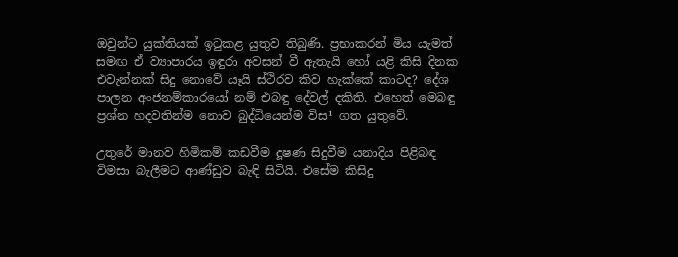ඔවුන්ට යුක්‌තියක්‌ ඉටුකළ යුතුව තිබුණි. ප්‍රභාකරන් මිය යැමත් සමඟ ඒ ව්‍යාපාරය ඉඳුරා අවසන් වී ඇතැයි හෝ යළි කිසි දිනක එවැන්නක්‌ සිදු නොවේ යෑයි ස්‌ථිරව කිව හැක්‌කේ කාටද? දේශ පාලන අංජනම්කාරයෝ නම් එබඳු දේවල් දකිති. එහෙත් මෙබඳු ප්‍රශ්න හදවතින්ම නොව බුද්ධියෙන්ම විස¹ ගත යුතුවේ.

උතුරේ මානව හිමිකම් කඩවීම දූෂණ සිදුවීම යනාදිය පිළිබඳ විමසා බැලීමට ආණ්‌ඩුව බැඳි සිටියි. එසේම කිසිදු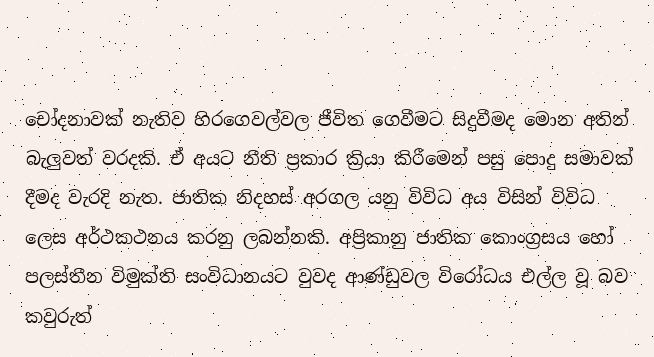චෝදනාවක්‌ නැතිව හිරගෙවල්වල ජීවිත ගෙවීමට සිදුවීමද මොන අතින් බැලුවත් වරදකි. ඒ අයට නීති ප්‍රකාර ක්‍රියා කිරීමෙන් පසු පොදු සමාවක්‌ දීමද වැරදි නැත. ජාතික නිදහස්‌ අරගල යනු විවිධ අය විසින් විවිධ ලෙස අර්ථකථනය කරනු ලබන්නකි. අප්‍රිකානු ජාතික කොංග්‍රසය හෝ පලස්‌තීන විමුක්‌ති සංවිධානයට වුවද ආණ්‌ඩුවල විරෝධය එල්ල වූ බව කවුරුත්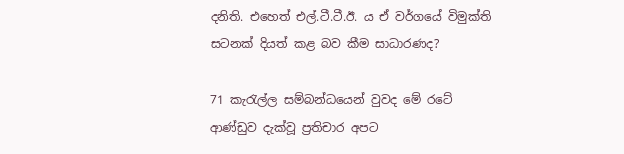දනිති. එහෙත් එල්.ටී.ටී.ඊ. ය ඒ වර්ගයේ විමුක්‌ති සටනක්‌ දියත් කළ බව කීම සාධාරණද?

71 කැරැල්ල සම්බන්ධයෙන් වුවද මේ රටේ ආණ්‌ඩුව දැක්‌වූ ප්‍රතිචාර අපට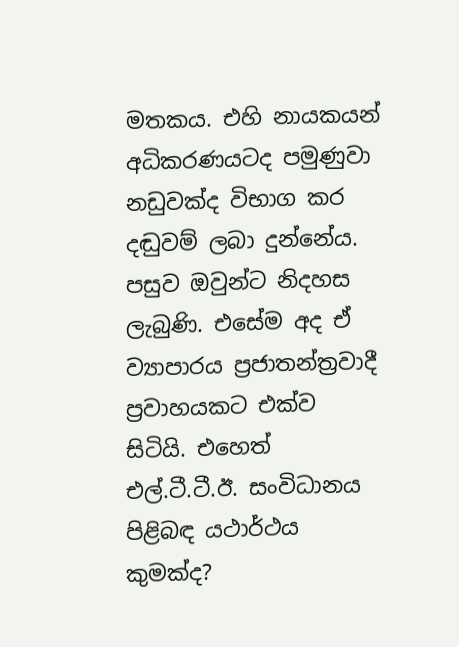මතකය. එහි නායකයන් අධිකරණයටද පමුණුවා නඩුවක්‌ද විභාග කර දඬුවම් ලබා දුන්නේය. පසුව ඔවුන්ට නිදහස ලැබුණි. එසේම අද ඒ ව්‍යාපාරය ප්‍රජාතන්ත්‍රවාදී ප්‍රවාහයකට එක්‌ව සිටියි. එහෙත් එල්.ටී.ටී.ඊ. සංවිධානය පිළිබඳ යථාර්ථය කුමක්‌ද?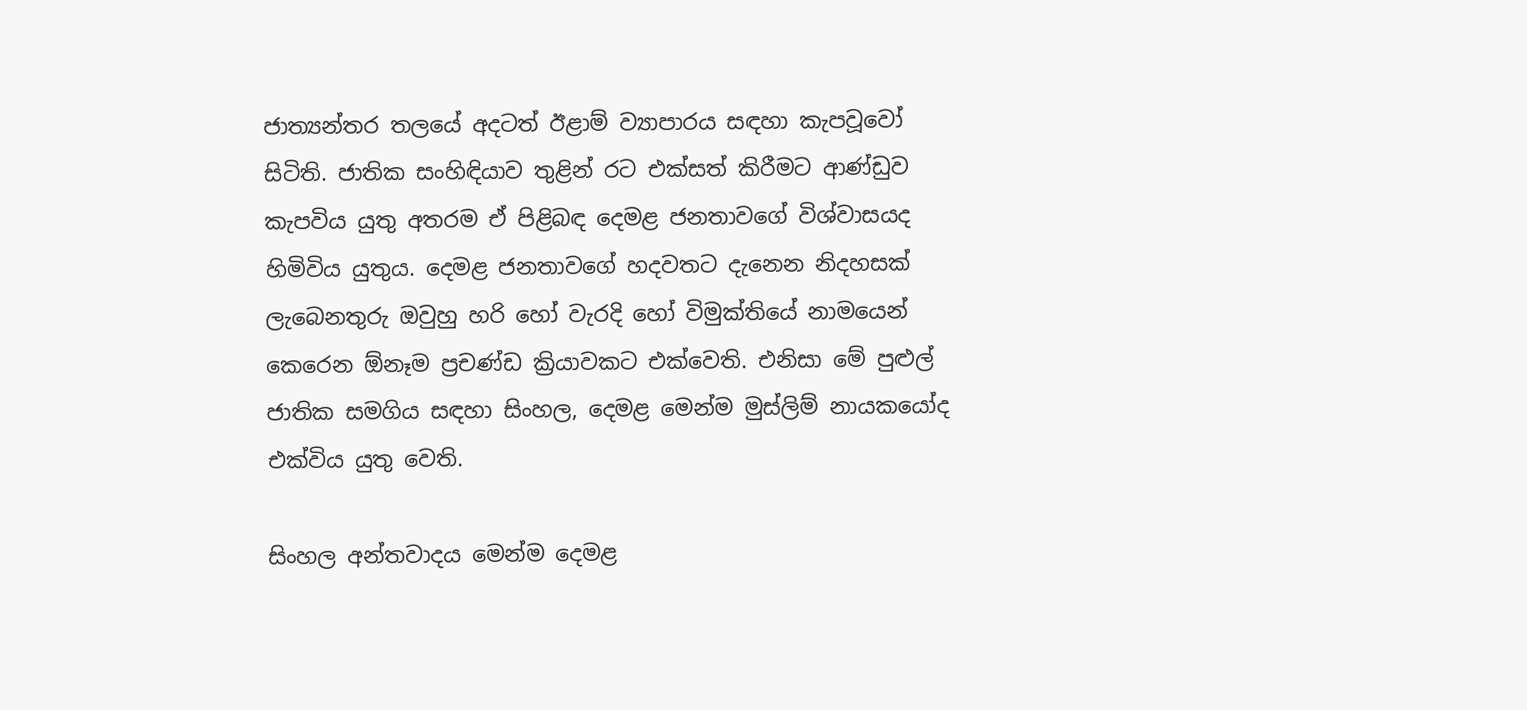ජාත්‍යන්තර තලයේ අදටත් ඊළාම් ව්‍යාපාරය සඳහා කැපවූවෝ සිටිති. ජාතික සංහිඳියාව තුළින් රට එක්‌සත් කිරීමට ආණ්‌ඩුව කැපවිය යුතු අතරම ඒ පිළිබඳ දෙමළ ජනතාවගේ විශ්වාසයද හිමිවිය යුතුය. දෙමළ ජනතාවගේ හදවතට දැනෙන නිදහසක්‌ ලැබෙනතුරු ඔවුහු හරි හෝ වැරදි හෝ විමුක්‌තියේ නාමයෙන් කෙරෙන ඕනෑම ප්‍රචණ්‌ඩ ක්‍රියාවකට එක්‌වෙති. එනිසා මේ පුළුල් ජාතික සමගිය සඳහා සිංහල, දෙමළ මෙන්ම මුස්‌ලිම් නායකයෝද එක්‌විය යුතු වෙති.

සිංහල අන්තවාදය මෙන්ම දෙමළ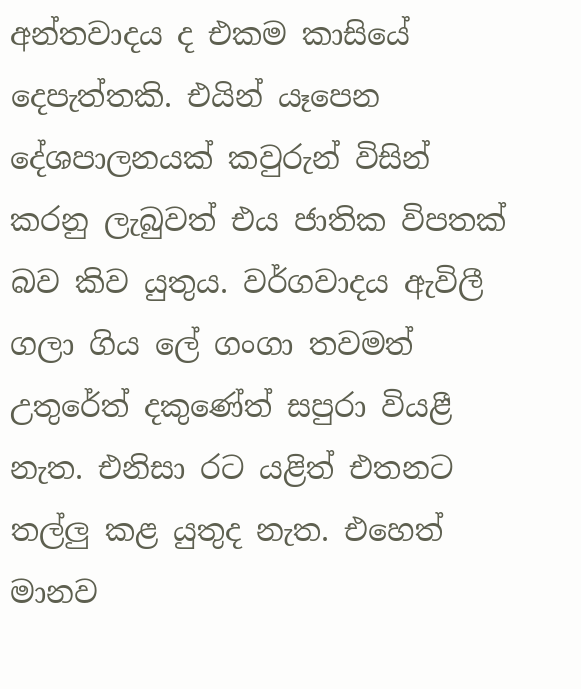අන්තවාදය ද එකම කාසියේ දෙපැත්තකි. එයින් යෑපෙන දේශපාලනයක්‌ කවුරුන් විසින් කරනු ලැබුවත් එය ජාතික විපතක්‌ බව කිව යුතුය. වර්ගවාදය ඇවිලී ගලා ගිය ලේ ගංගා තවමත් උතුරේත් දකුණේත් සපුරා වියළී නැත. එනිසා රට යළිත් එතනට තල්ලු කළ යුතුද නැත. එහෙත් මානව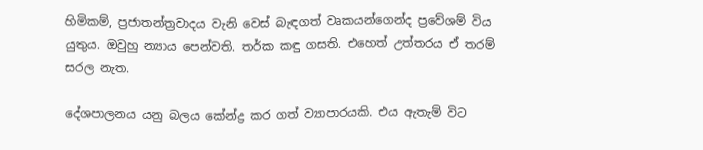හිමිකම්, ප්‍රජාතන්ත්‍රවාදය වැනි වෙස්‌ බැඳගත් වෘකයන්ගෙන්ද ප්‍රවේශම් විය යුතුය. ඔවුහු න්‍යාය පෙන්වති. තර්ක කඳු ගසති. එහෙත් උත්තරය ඒ තරම් සරල නැත.

දේශපාලනය යනු බලය කේන්ද්‍ර කර ගත් ව්‍යාපාරයකි. එය ඇතැම් විට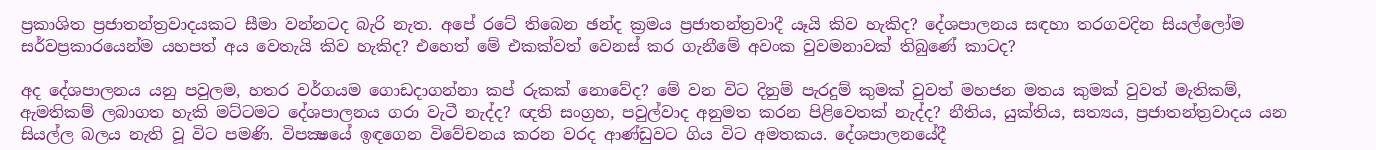ප්‍රකාශිත ප්‍රජාතන්ත්‍රවාදයකට සීමා වන්නටද බැරි නැත. අපේ රටේ තිබෙන ඡන්ද ක්‍රමය ප්‍රජාතන්ත්‍රවාදී යෑයි කිව හැකිද? දේශපාලනය සඳහා තරගවදින සියල්ලෝම සර්වප්‍රකාරයෙන්ම යහපත් අය වෙතැයි කිව හැකිද? එහෙත් මේ එකක්‌වත් වෙනස්‌ කර ගැනීමේ අවංක වුවමනාවක්‌ තිබුණේ කාටද?

අද දේශපාලනය යනු පවුලම, හතර වර්ගයම ගොඩදාගන්නා කප් රුකක්‌ නොවේද? මේ වන විට දිනුම් පැරදුම් කුමක්‌ වුවත් මහජන මතය කුමක්‌ වුවත් මැතිකම්, ඇමතිකම් ලබාගත හැකි මට්‌ටමට දේශපාලනය ගරා වැටී නැද්ද? ඥති සංග්‍රහ, පවුල්වාද අනුමත කරන පිළිවෙතක්‌ නැද්ද? නීතිය, යුක්‌තිය, සත්‍යය, ප්‍රජාතන්ත්‍රවාදය යන සියල්ල බලය නැති වූ විට පමණි. විපක්‍ෂයේ ඉඳගෙන විවේචනය කරන වරද ආණ්‌ඩුවට ගිය විට අමතකය. දේශපාලනයේදී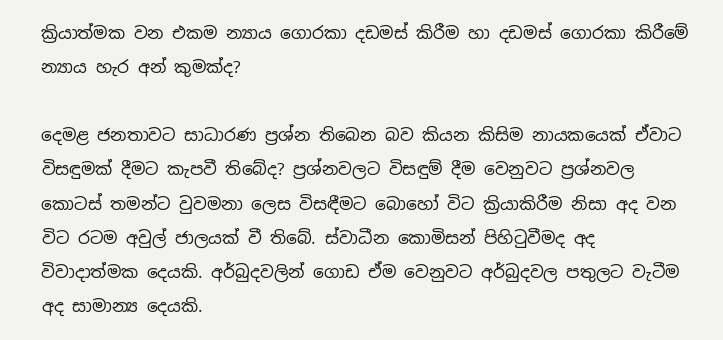ක්‍රියාත්මක වන එකම න්‍යාය ගොරකා දඩමස්‌ කිරීම හා දඩමස්‌ ගොරකා කිරීමේ න්‍යාය හැර අන් කුමක්‌ද?

දෙමළ ජනතාවට සාධාරණ ප්‍රශ්න තිබෙන බව කියන කිසිම නායකයෙක්‌ ඒවාට විසඳුමක්‌ දීමට කැපවී තිබේද? ප්‍රශ්නවලට විසඳුම් දීම වෙනුවට ප්‍රශ්නවල කොටස්‌ තමන්ට වුවමනා ලෙස විසඳීමට බොහෝ විට ක්‍රියාකිරීම නිසා අද වන විට රටම අවුල් ජාලයක්‌ වී තිබේ. ස්‌වාධීන කොමිසන් පිහිටුවීමද අද විවාදාත්මක දෙයකි. අර්බුදවලින් ගොඩ ඒම වෙනුවට අර්බුදවල පතුලට වැටීම අද සාමාන්‍ය දෙයකි.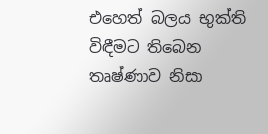එහෙත් බලය භුක්‌ති විඳීමට තිබෙන තෘෂ්ණාව නිසා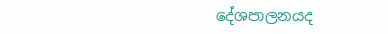දේශපාලනයද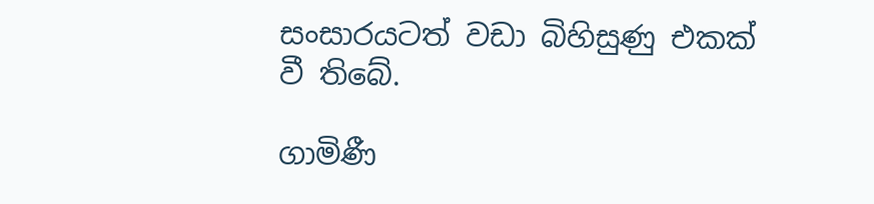සංසාරයටත් වඩා බිහිසුණු එකක්‌ වී තිබේ.

ගාමිණී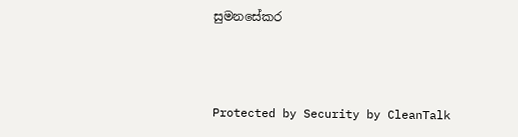සුමනසේකර



Protected by Security by CleanTalk